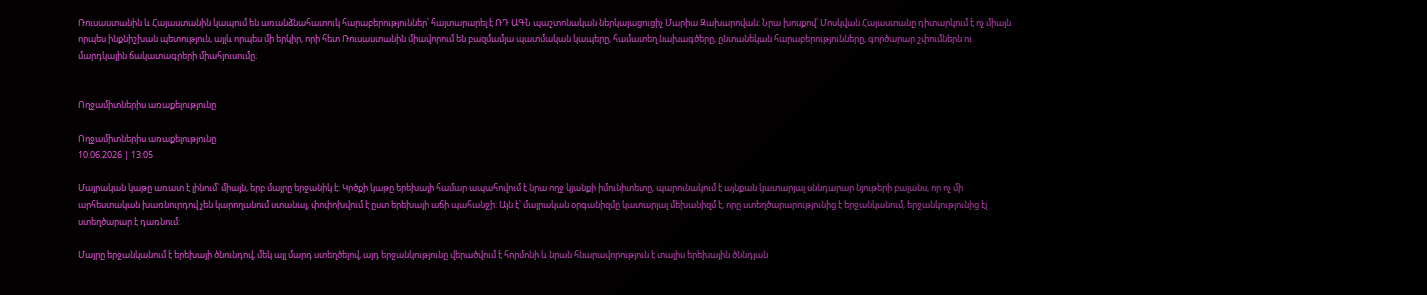Ռուսաստանին և Հայաստանին կապում են առանձնահատուկ հարաբերություններ՝ հայտարարել է ՌԴ ԱԳՆ պաշտոնական ներկայացուցիչ Մարիա Զախարովան։ Նրա խոսքով՝ Մոսկվան Հայաստանը դիտարկում է ոչ միայն որպես ինքնիշխան պետություն, այլև որպես մի երկիր, որի հետ Ռուսաստանին միավորում են բազմամյա պատմական կապերը, համատեղ նախագծերը, ընտանեկան հարաբերությունները, գործարար շփումներն ու մարդկային ճակատագրերի միահյուսումը։


Ողջամիտներիս առաքելությունը

Ողջամիտներիս առաքելությունը
10.06.2026 | 13:05

Մայրական կաթը առատ է լինում՝ միայն, երբ մայրը երջանիկ է: Կրծքի կաթը երեխայի համար ապահովում է նրա ողջ կյանքի իմունիտետը, պարունակում է այնքան կատարյալ սննդարար նյութերի բալանս, որ ոչ մի արհեստական խառնուրդով չեն կարողանում ստանալ, փոփոխվում է ըստ երեխայի աճի պահանջի: Այն է՝ մայրական օրգանիզմը կատարյալ մեխանիզմ է, որը ստեղծարարությունից է երջանկանում, երջանկությունից էլ ստեղծարար է դառնում:

Մայրը երջանկանում է երեխայի ծնունդով, մեկ այլ մարդ ստեղծելով, այդ երջանկությունը վերածվում է հորմոնի և նրան հնարավորություն է տալիս երեխային ծննդյան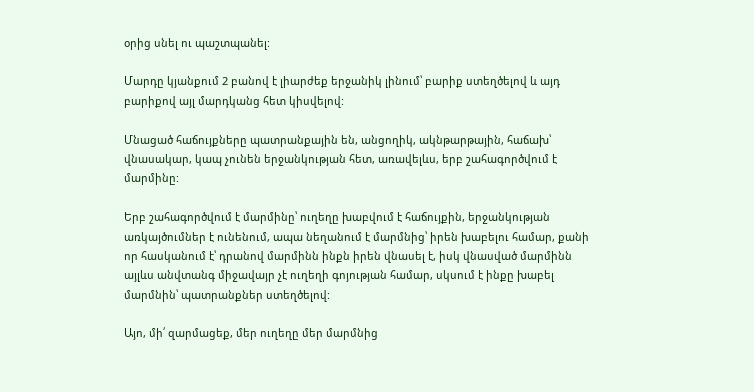օրից սնել ու պաշտպանել:

Մարդը կյանքում 2 բանով է լիարժեք երջանիկ լինում՝ բարիք ստեղծելով և այդ բարիքով այլ մարդկանց հետ կիսվելով:

Մնացած հաճույքները պատրանքային են, անցողիկ, ակնթարթային, հաճախ՝ վնասակար, կապ չունեն երջանկության հետ, առավելևս, երբ շահագործվում է մարմինը:

Երբ շահագործվում է մարմինը՝ ուղեղը խաբվում է հաճույքին, երջանկության առկայծումներ է ունենում, ապա նեղանում է մարմնից՝ իրեն խաբելու համար, քանի որ հասկանում է՝ դրանով մարմինն ինքն իրեն վնասել է, իսկ վնասված մարմինն այլևս անվտանգ միջավայր չէ ուղեղի գոյության համար, սկսում է ինքը խաբել մարմնին՝ պատրանքներ ստեղծելով:

Այո, մի՛ զարմացեք, մեր ուղեղը մեր մարմնից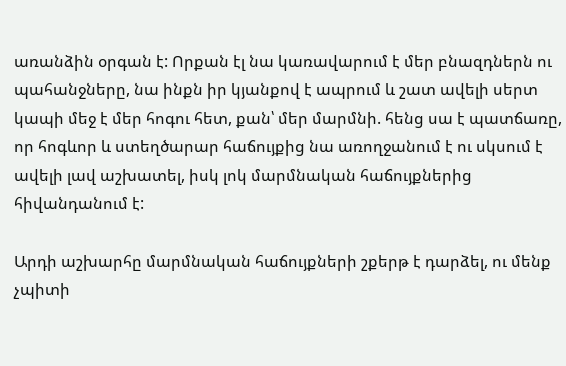առանձին օրգան է: Որքան էլ նա կառավարում է մեր բնազդներն ու պահանջները, նա ինքն իր կյանքով է ապրում և շատ ավելի սերտ կապի մեջ է մեր հոգու հետ, քան՝ մեր մարմնի. հենց սա է պատճառը, որ հոգևոր և ստեղծարար հաճույքից նա առողջանում է ու սկսում է ավելի լավ աշխատել, իսկ լոկ մարմնական հաճույքներից հիվանդանում է:

Արդի աշխարհը մարմնական հաճույքների շքերթ է դարձել, ու մենք չպիտի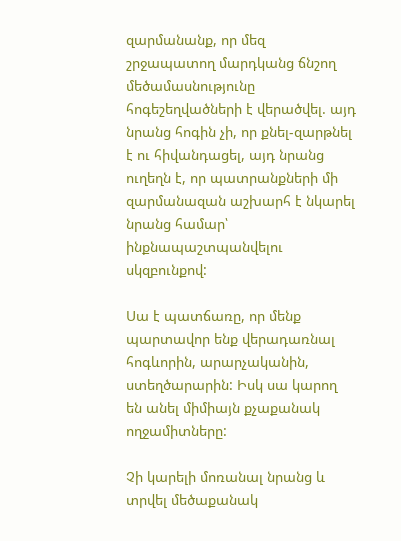զարմանանք, որ մեզ շրջապատող մարդկանց ճնշող մեծամասնությունը հոգեշեղվածների է վերածվել. այդ նրանց հոգին չի, որ քնել-զարթնել է ու հիվանդացել, այդ նրանց ուղեղն է, որ պատրանքների մի զարմանազան աշխարհ է նկարել նրանց համար՝ ինքնապաշտպանվելու սկզբունքով:

Սա է պատճառը, որ մենք պարտավոր ենք վերադառնալ հոգևորին, արարչականին, ստեղծարարին: Իսկ սա կարող են անել միմիայն քչաքանակ ողջամիտները:

Չի կարելի մոռանալ նրանց և տրվել մեծաքանակ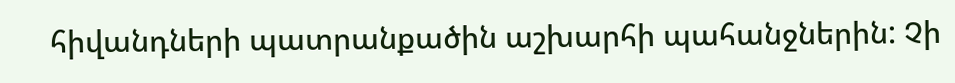հիվանդների պատրանքածին աշխարհի պահանջներին: Չի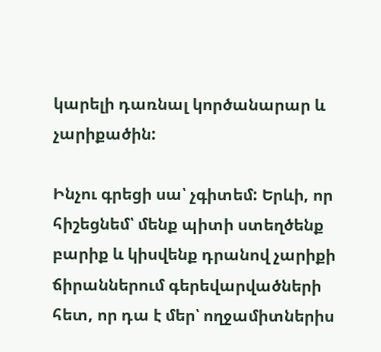կարելի դառնալ կործանարար և չարիքածին:

Ինչու գրեցի սա՝ չգիտեմ: Երևի, որ հիշեցնեմ՝ մենք պիտի ստեղծենք բարիք և կիսվենք դրանով չարիքի ճիրաններում գերեվարվածների հետ, որ դա է մեր՝ ողջամիտներիս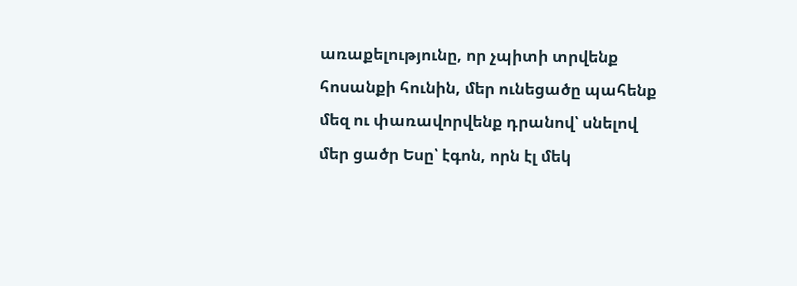առաքելությունը, որ չպիտի տրվենք հոսանքի հունին, մեր ունեցածը պահենք մեզ ու փառավորվենք դրանով՝ սնելով մեր ցածր Եսը՝ էգոն, որն էլ մեկ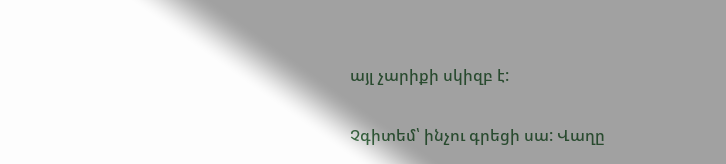այլ չարիքի սկիզբ է:

Չգիտեմ՝ ինչու գրեցի սա: Վաղը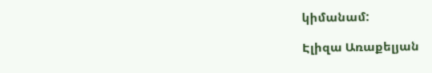կիմանամ:

Էլիզա Առաքելյան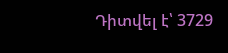Դիտվել է՝ 3729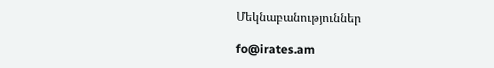Մեկնաբանություններ

fo@irates.am